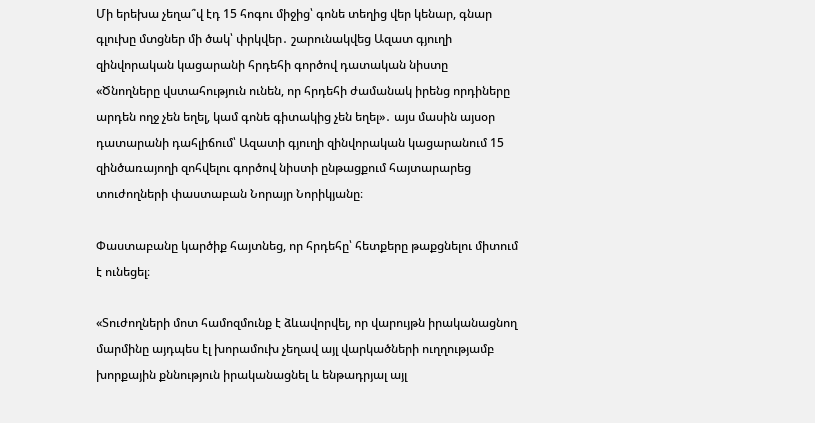Մի երեխա չեղա՞վ էդ 15 հոգու միջից՝ գոնե տեղից վեր կենար, գնար գլուխը մտցներ մի ծակ՝ փրկվեր․ շարունակվեց Ազատ գյուղի զինվորական կացարանի հրդեհի գործով դատական նիստը
«Ծնողները վստահություն ունեն, որ հրդեհի ժամանակ իրենց որդիները արդեն ողջ չեն եղել, կամ գոնե գիտակից չեն եղել»․ այս մասին այսօր դատարանի դահլիճում՝ Ազատի գյուղի զինվորական կացարանում 15 զինծառայողի զոհվելու գործով նիստի ընթացքում հայտարարեց տուժողների փաստաբան Նորայր Նորիկյանը։

Փաստաբանը կարծիք հայտնեց, որ հրդեհը՝ հետքերը թաքցնելու միտում է ունեցել։

«Տուժողների մոտ համոզմունք է ձևավորվել, որ վարույթն իրականացնող մարմինը այդպես էլ խորամուխ չեղավ այլ վարկածների ուղղությամբ խորքային քննություն իրականացնել և ենթադրյալ այլ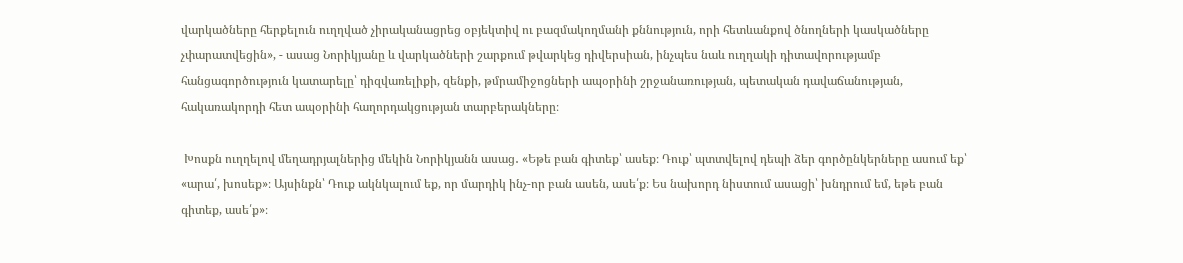վարկածները հերքելուն ուղղված չիրականացրեց օբյեկտիվ ու բազմակողմանի քննություն, որի հետևանքով ծնողների կասկածները չփարատվեցին», - ասաց Նորիկյանը և վարկածների շարքում թվարկեց դիվերսիան, ինչպես նաև ուղղակի դիտավորությամբ հանցագործություն կատարելը՝ դիզվառելիքի, զենքի, թմրամիջոցների ապօրինի շրջանառության, պետական դավաճանության, հակառակորդի հետ ապօրինի հաղորդակցության տարբերակները։

 Խոսքն ուղղելով մեղադրյալներից մեկին Նորիկյանն ասաց․ «Եթե բան գիտեք՝ ասեք։ Դուք՝ պտտվելով դեպի ձեր գործընկերները ասում եք՝ «արա՛, խոսեք»։ Այսինքն՝ Դուք ակնկալում եք, որ մարդիկ ինչ-որ բան ասեն, ասե՛ք։ Ես նախորդ նիստում ասացի՝ խնդրում եմ, եթե բան գիտեք, ասե՛ք»։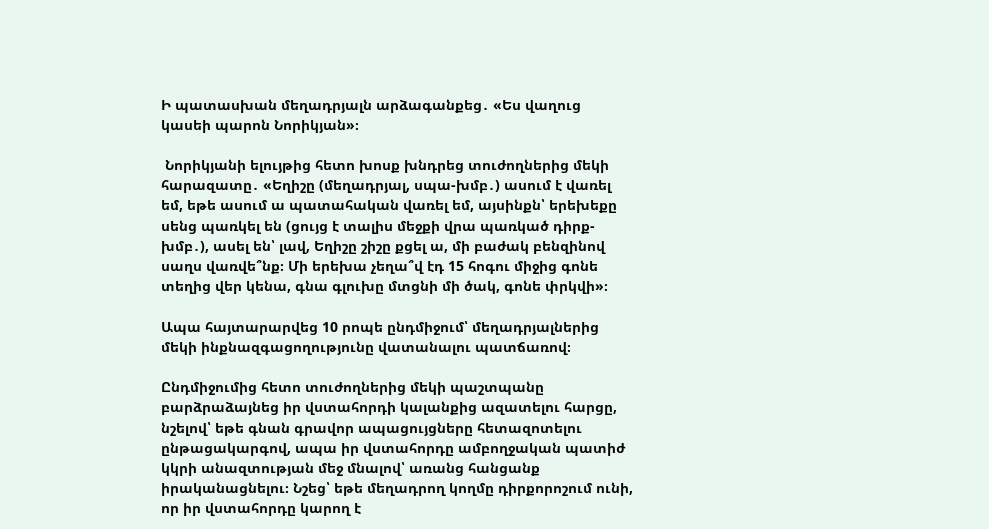Ի պատասխան մեղադրյալն արձագանքեց․ «Ես վաղուց կասեի պարոն Նորիկյան»։

 Նորիկյանի ելույթից հետո խոսք խնդրեց տուժողներից մեկի հարազատը․ «Եղիշը (մեղադրյալ, սպա-խմբ․) ասում է վառել եմ, եթե ասում ա պատահական վառել եմ, այսինքն՝ երեխեքը սենց պառկել են (ցույց է տալիս մեջքի վրա պառկած դիրք-խմբ․), ասել են՝ լավ, Եղիշը շիշը քցել ա, մի բաժակ բենզինով սաղս վառվե՞նք։ Մի երեխա չեղա՞վ էդ 15 հոգու միջից գոնե տեղից վեր կենա, գնա գլուխը մտցնի մի ծակ, գոնե փրկվի»։

Ապա հայտարարվեց 10 րոպե ընդմիջում՝ մեղադրյալներից մեկի ինքնազգացողությունը վատանալու պատճառով։

Ընդմիջումից հետո տուժողներից մեկի պաշտպանը բարձրաձայնեց իր վստահորդի կալանքից ազատելու հարցը, նշելով՝ եթե գնան գրավոր ապացույցները հետազոտելու ընթացակարգով, ապա իր վստահորդը ամբողջական պատիժ կկրի անազտության մեջ մնալով՝ առանց հանցանք իրականացնելու։ Նշեց՝ եթե մեղադրող կողմը դիրքորոշում ունի, որ իր վստահորդը կարող է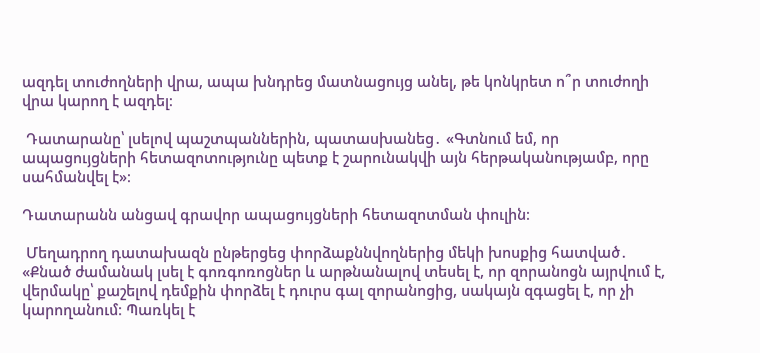ազդել տուժողների վրա, ապա խնդրեց մատնացույց անել, թե կոնկրետ ո՞ր տուժողի վրա կարող է ազդել։

 Դատարանը՝ լսելով պաշտպաններին, պատասխանեց․ «Գտնում եմ, որ ապացույցների հետազոտությունը պետք է շարունակվի այն հերթականությամբ, որը սահմանվել է»։

Դատարանն անցավ գրավոր ապացույցների հետազոտման փուլին։

 Մեղադրող դատախազն ընթերցեց փորձաքննվողներից մեկի խոսքից հատված․ «Քնած ժամանակ լսել է գոռգոռոցներ և արթնանալով տեսել է, որ զորանոցն այրվում է, վերմակը՝ քաշելով դեմքին փորձել է դուրս գալ զորանոցից, սակայն զգացել է, որ չի կարողանում։ Պառկել է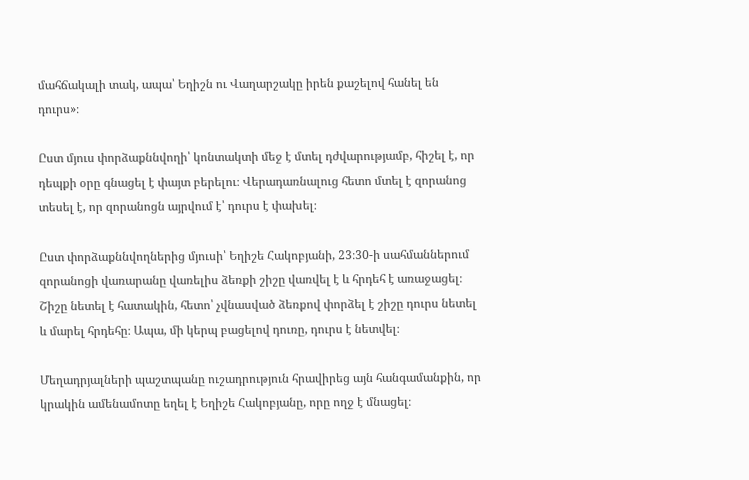մահճակալի տակ, ապա՝ Եղիշն ու Վաղարշակը իրեն քաշելով հանել են դուրս»։

Ըստ մյուս փորձաքննվողի՝ կոնտակտի մեջ է մտել դժվարությամբ, հիշել է, որ դեպքի օրը գնացել է փայտ բերելու։ Վերադառնալուց հետո մտել է զորանոց տեսել է, որ զորանոցն այրվում է՝ դուրս է փախել։

Ըստ փորձաքննվողներից մյուսի՝ Եղիշե Հակոբյանի, 23։30-ի սահմաններում զորանոցի վառարանը վառելիս ձեռքի շիշը վառվել է և հրդեհ է առաջացել։ Շիշը նետել է հատակին, հետո՝ չվնասված ձեռքով փորձել է շիշը դուրս նետել և մարել հրդեհը։ Ապա, մի կերպ բացելով դուռը, դուրս է նետվել։

Մեղադրյալների պաշտպանը ուշադրություն հրավիրեց այն հանգամանքին, որ կրակին ամենամոտը եղել է Եղիշե Հակոբյանը, որը ողջ է մնացել։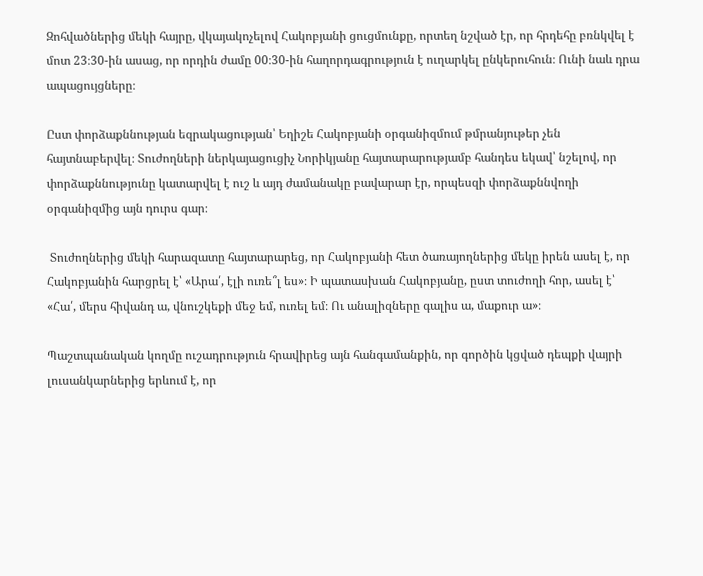Զոհվածներից մեկի հայրը, վկայակոչելով Հակոբյանի ցուցմունքը, որտեղ նշված էր, որ հրդեհը բռնկվել է մոտ 23։30-ին ասաց, որ որդին ժամը 00։30-ին հաղորդագրություն է ուղարկել ընկերուհուն։ Ունի նաև դրա ապացույցները։

Ըստ փորձաքննության եզրակացության՝ Եղիշե Հակոբյանի օրգանիզմում թմրանյութեր չեն հայտնաբերվել։ Տուժողների ներկայացուցիչ Նորիկյանը հայտարարությամբ հանդես եկավ՝ նշելով, որ փորձաքննությունը կատարվել է ուշ և այդ ժամանակը բավարար էր, որպեսզի փորձաքննվողի օրգանիզմից այն դուրս գար։

 Տուժողներից մեկի հարազատը հայտարարեց, որ Հակոբյանի հետ ծառայողներից մեկը իրեն ասել է, որ Հակոբյանին հարցրել է՝ «Արա՛, էլի ուռե՞լ ես»։ Ի պատասխան Հակոբյանը, ըստ տուժողի հոր, ասել է՝ «Հա՛, մերս հիվանդ ա, վնուշկեքի մեջ եմ, ուռել եմ։ Ու անալիզները գալիս ա, մաքուր ա»։

Պաշտպանական կողմը ուշադրություն հրավիրեց այն հանգամանքին, որ գործին կցված դեպքի վայրի լուսանկարներից երևում է, որ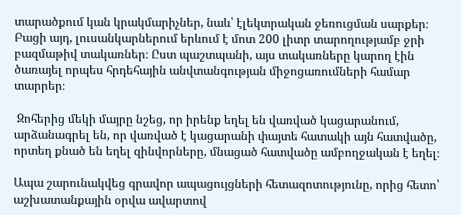տարածքում կան կրակմարիչներ, նաև՝ էլեկտրական ջեռուցման սարքեր։ Բացի այդ, լուսանկարներում երևում է մոտ 200 լիտր տարողությամբ ջրի բազմաթիվ տակառներ։ Ըստ պաշտպանի, այս տակառները կարող էին ծառայել որպես հրդեհային անվտանգության միջոցառումների համար տարրեր։

 Զոհերից մեկի մայրը նշեց, որ իրենք եղել են վառված կացարանում, արձանագրել են, որ վառված է կացարանի փայտե հատակի այն հատվածը, որտեղ քնած են եղել զինվորները, մնացած հատվածը ամբողջական է եղել։

Ապա շարունակվեց գրավոր ապացույցների հետազոտությունը, որից հետո՝ աշխատանքային օրվա ավարտով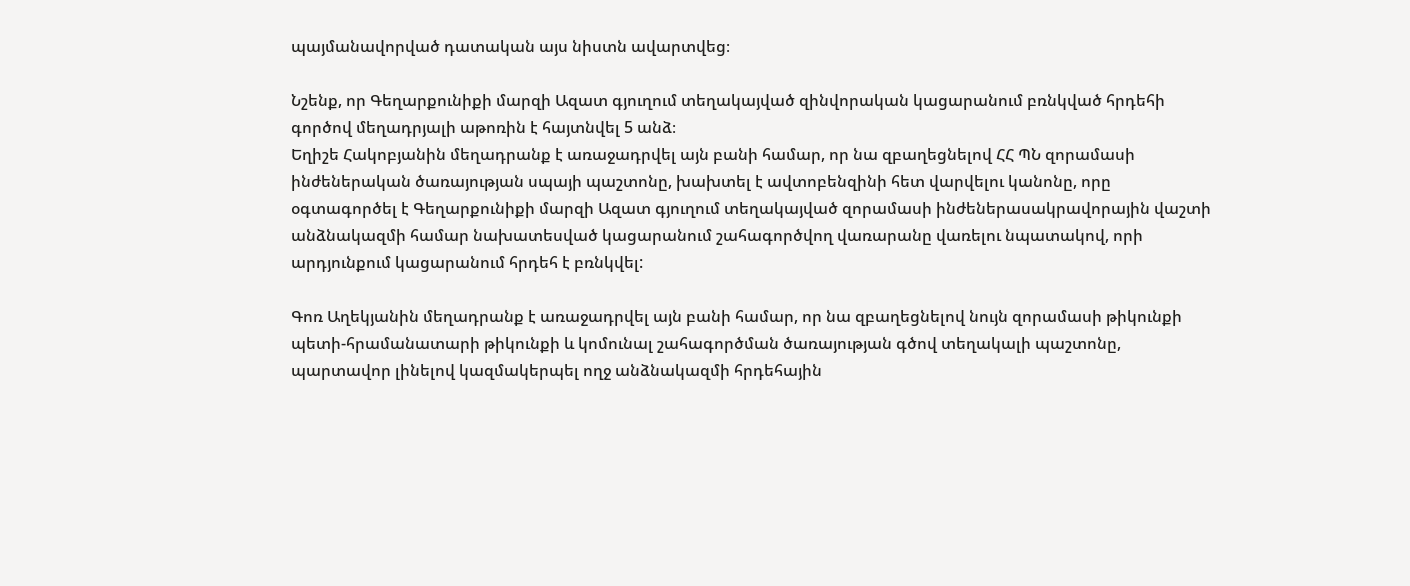պայմանավորված դատական այս նիստն ավարտվեց։

Նշենք, որ Գեղարքունիքի մարզի Ազատ գյուղում տեղակայված զինվորական կացարանում բռնկված հրդեհի գործով մեղադրյալի աթոռին է հայտնվել 5 անձ։
Եղիշե Հակոբյանին մեղադրանք է առաջադրվել այն բանի համար, որ նա զբաղեցնելով ՀՀ ՊՆ զորամասի ինժեներական ծառայության սպայի պաշտոնը, խախտել է ավտոբենզինի հետ վարվելու կանոնը, որը օգտագործել է Գեղարքունիքի մարզի Ազատ գյուղում տեղակայված զորամասի ինժեներասակրավորային վաշտի անձնակազմի համար նախատեսված կացարանում շահագործվող վառարանը վառելու նպատակով, որի արդյունքում կացարանում հրդեհ է բռնկվել:

Գոռ Աղեկյանին մեղադրանք է առաջադրվել այն բանի համար, որ նա զբաղեցնելով նույն զորամասի թիկունքի պետի-հրամանատարի թիկունքի և կոմունալ շահագործման ծառայության գծով տեղակալի պաշտոնը, պարտավոր լինելով կազմակերպել ողջ անձնակազմի հրդեհային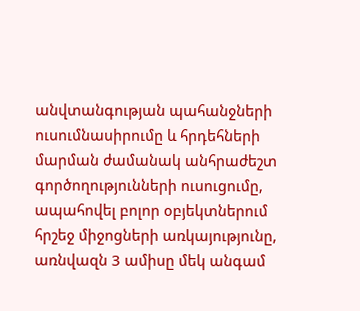անվտանգության պահանջների ուսումնասիրումը և հրդեհների մարման ժամանակ անհրաժեշտ գործողությունների ուսուցումը, ապահովել բոլոր օբյեկտներում հրշեջ միջոցների առկայությունը, առնվազն 3 ամիսը մեկ անգամ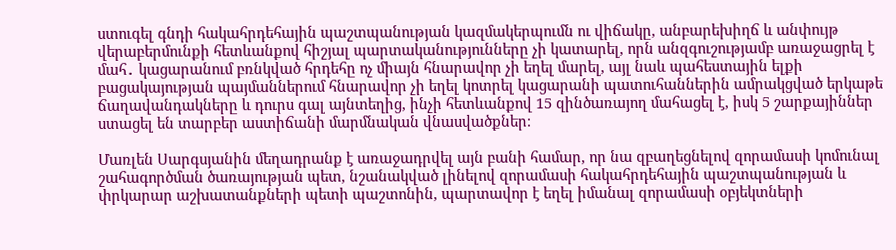ստուգել գնդի հակահրդեհային պաշտպանության կազմակերպումն ու վիճակը, անբարեխիղճ և անփույթ վերաբերմունքի հետևանքով հիշյալ պարտականությունները չի կատարել, որն անզգուշությամբ առաջացրել է մահ․ կացարանում բռնկված հրդեհը ոչ միայն հնարավոր չի եղել մարել, այլ նաև պահեստային ելքի բացակայության պայմաններում հնարավոր չի եղել կոտրել կացարանի պատուհաններին ամրակցված երկաթե ճաղավանդակները և դուրս գալ այնտեղից, ինչի հետևանքով 15 զինծառայող մահացել է, իսկ 5 շարքայիններ ստացել են տարբեր աստիճանի մարմնական վնասվածքներ։

Մառլեն Սարգսյանին մեղադրանք է առաջադրվել այն բանի համար, որ նա զբաղեցնելով զորամասի կոմունալ շահագործման ծառայության պետ, նշանակված լինելով զորամասի հակահրդեհային պաշտպանության և փրկարար աշխատանքների պետի պաշտոնին, պարտավոր է եղել իմանալ զորամասի օբյեկտների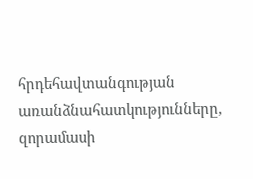հրդեհավտանգության առանձնահատկությունները, զորամասի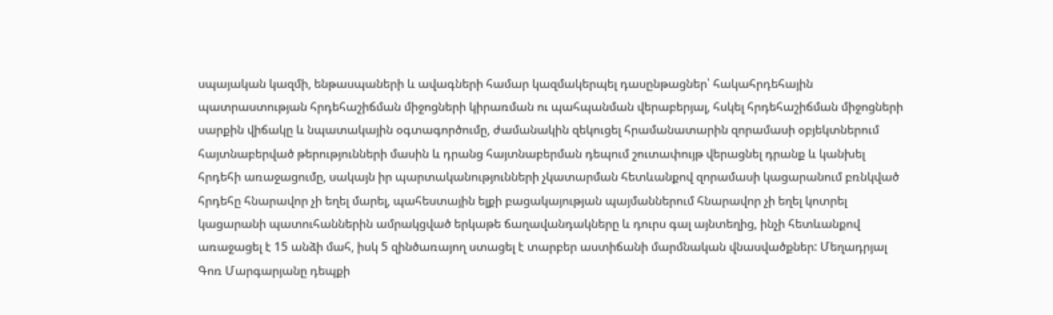սպայական կազմի, ենթասպաների և ավագների համար կազմակերպել դասընթացներ՝ հակահրդեհային պատրաստության հրդեհաշիճման միջոցների կիրառման ու պահպանման վերաբերյալ, հսկել հրդեհաշիճման միջոցների սարքին վիճակը և նպատակային օգտագործումը, ժամանակին զեկուցել հրամանատարին զորամասի օբյեկտներում հայտնաբերված թերությունների մասին և դրանց հայտնաբերման դեպում շուտափույթ վերացնել դրանք և կանխել հրդեհի առաջացումը, սակայն իր պարտականությունների չկատարման հետևանքով զորամասի կացարանում բռնկված հրդեհը հնարավոր չի եղել մարել, պահեստային ելքի բացակայության պայմաններում հնարավոր չի եղել կոտրել կացարանի պատուհաններին ամրակցված երկաթե ճաղավանդակները և դուրս գալ այնտեղից, ինչի հետևանքով առաջացել է 15 անձի մահ, իսկ 5 զինծառայող ստացել է տարբեր աստիճանի մարմնական վնասվածքներ: Մեղադրյալ Գոռ Մարգարյանը դեպքի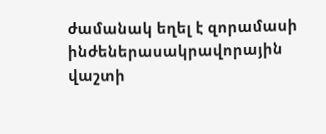ժամանակ եղել է զորամասի ինժեներասակրավորային վաշտի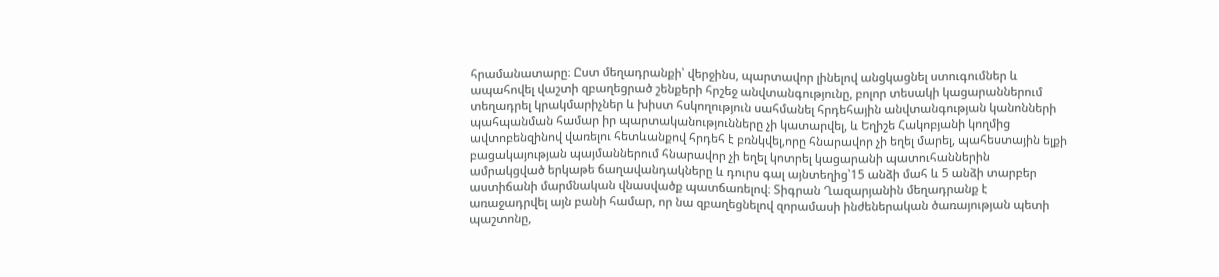հրամանատարը։ Ըստ մեղադրանքի՝ վերջինս, պարտավոր լինելով անցկացնել ստուգումներ և ապահովել վաշտի զբաղեցրած շենքերի հրշեջ անվտանգությունը, բոլոր տեսակի կացարաններում տեղադրել կրակմարիչներ և խիստ հսկողություն սահմանել հրդեհային անվտանգության կանոնների պահպանման համար իր պարտականությունները չի կատարվել, և Եղիշե Հակոբյանի կողմից ավտոբենզինով վառելու հետևանքով հրդեհ է բռնկվել,որը հնարավոր չի եղել մարել, պահեստային ելքի բացակայության պայմաններում հնարավոր չի եղել կոտրել կացարանի պատուհաններին ամրակցված երկաթե ճաղավանդակները և դուրս գալ այնտեղից՝15 անձի մահ և 5 անձի տարբեր աստիճանի մարմնական վնասվածք պատճառելով։ Տիգրան Ղազարյանին մեղադրանք է առաջադրվել այն բանի համար, որ նա զբաղեցնելով զորամասի ինժեներական ծառայության պետի պաշտոնը,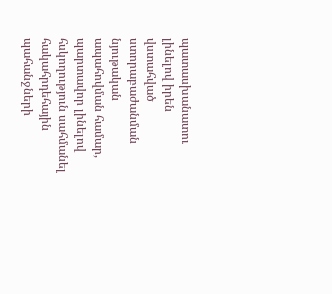պատասխանատու լինելով իրեն վստահված ստորաբաժանման նյութական ապահովման համար, պարտավոր լինելով հսկողություն սահմանել հակահրդեհային պահանջների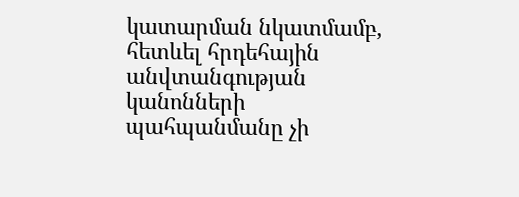կատարման նկատմամբ, հետևել հրդեհային անվտանգության կանոնների պահպանմանը չի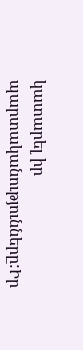կատարել իր պարտականությունները:Իր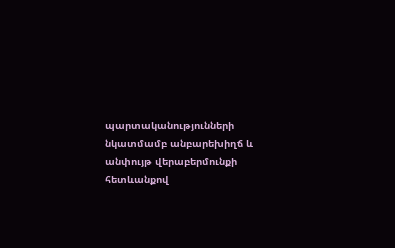պարտականությունների նկատմամբ անբարեխիղճ և անփույթ վերաբերմունքի հետևանքով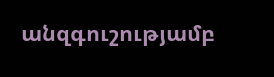անզգուշությամբ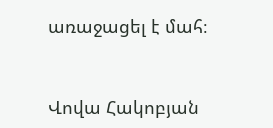առաջացել է մահ։


Վովա Հակոբյան